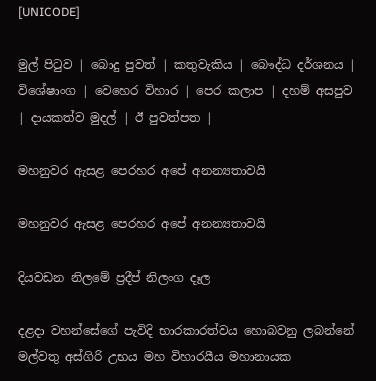[UNICODE]

මුල් පිටුව | බොදු පුවත් | කතුවැකිය | බෞද්ධ දර්ශනය | විශේෂාංග | වෙහෙර විහාර | පෙර කලාප | දහම් අසපුව | දායකත්ව මුදල් | ඊ පුවත්පත |

මහනුවර ඇසළ පෙරහර අපේ අනන්‍යතාවයි

මහනුවර ඇසළ පෙරහර අපේ අනන්‍යතාවයි

දියවඩන නිලමේ ප්‍රදීප් නිලංග දෑල

දළදා වහන්සේගේ පැවිදි භාරකාරත්වය හොබවනු ලබන්නේ මල්වතු අස්ගිරි උභය මහ විහාරයීය මහානායක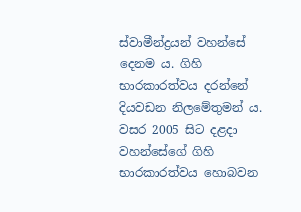ස්වාමීන්ද්‍රයන් වහන්සේ දෙනම ය. ගිහි භාරකාරත්වය දරන්නේ දියවඩන නිලමේතුමන් ය. වසර 2005 සිට දළදා වහන්සේගේ ගිහි භාරකාරත්වය හොබවන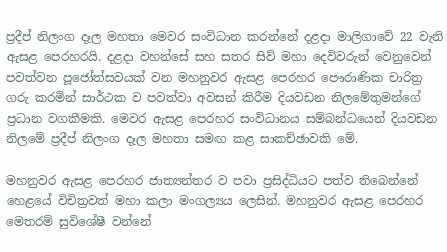ප්‍රදීප් නිලංග දෑල මහතා මෙවර සංවිධාන කරන්නේ දළදා මාලිගාවේ 22 වැනි ඇසළ පෙරහරයි. දළදා වහන්සේ සහ සතර සිව් මහා දෙවිවරුන් වෙනුවෙන් පවත්වන පූජෝත්සවයක් වන මහනුවර ඇසළ පෙරහර පෞරාණික චාරිත්‍ර ගරු කරමින් සාර්ථක ව පවත්වා අවසන් කිරීම දියවඩන නිලමේතුමන්ගේ ප්‍රධාන වගකීමකි. මෙවර ඇසළ පෙරහර සංවිධානය සම්බන්ධයෙන් දියවඩන නිලමේ ප්‍රදීප් නිලංග දෑල මහතා සමඟ කළ සාකච්ඡාවකි මේ.

මහනුවර ඇසළ පෙරහර ජාත්‍යන්තර ව පවා ප්‍රසිද්ධියට පත්ව තිබෙන්නේ හෙළයේ විචිත්‍රවත් මහා කලා මංගල්‍යය ලෙසින්. මහනුවර ඇසළ පෙරහර මෙතරම් සුවිශේෂී වන්නේ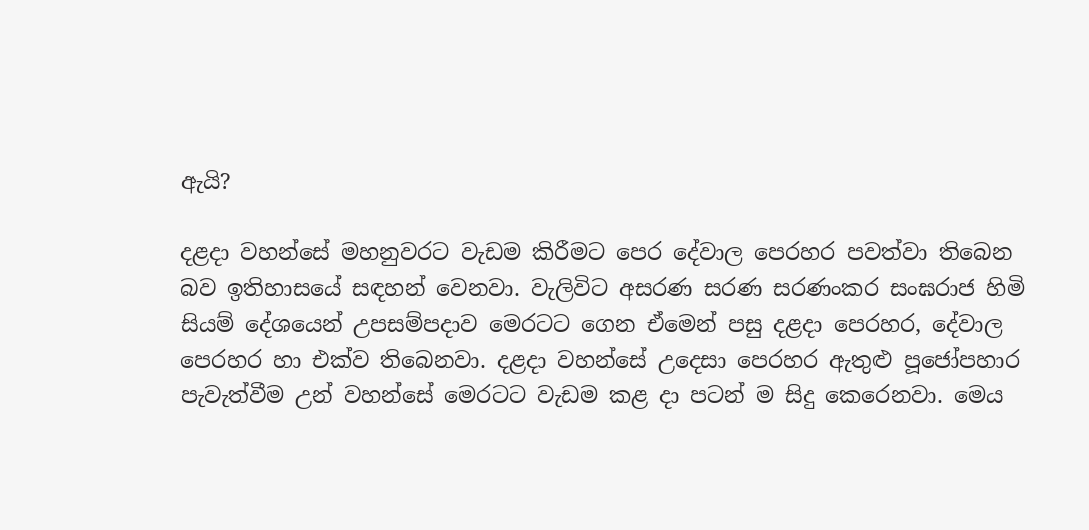ඇයි?

දළදා වහන්සේ මහනුවරට වැඩම කිරීමට පෙර දේවාල පෙරහර පවත්වා තිබෙන බව ඉතිහාසයේ සඳහන් වෙනවා. වැලිවිට අසරණ සරණ සරණංකර සංඝරාජ හිමි සියම් දේශයෙන් උපසම්පදාව මෙරටට ගෙන ඒමෙන් පසු දළදා පෙරහර, දේවාල පෙරහර හා එක්ව තිබෙනවා. දළදා වහන්සේ උදෙසා පෙරහර ඇතුළු පූජෝපහාර පැවැත්වීම උන් වහන්සේ මෙරටට වැඩම කළ දා පටන් ම සිදු කෙරෙනවා. මෙය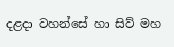දළදා වහන්සේ හා සිව් මහ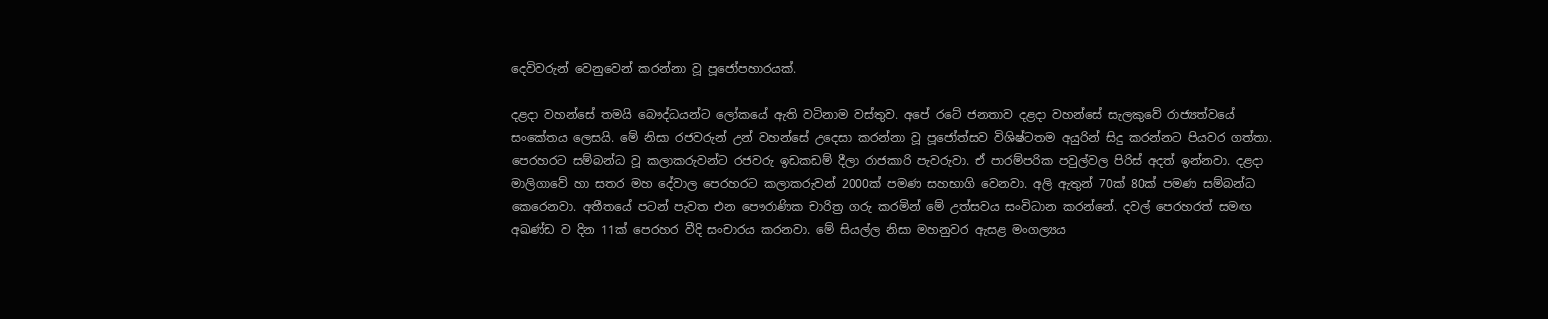දෙවිවරුන් වෙනුවෙන් කරන්නා වූ පූජෝපහාරයක්.

දළදා වහන්සේ තමයි බෞද්ධයන්ට ලෝකයේ ඇති වටිනාම වස්තුව. අපේ රටේ ජනතාව දළදා වහන්සේ සැලකුවේ රාජ්‍යත්වයේ සංකේතය ලෙසයි. මේ නිසා රජවරුන් උන් වහන්සේ උදෙසා කරන්නා වූ පූජෝත්සව විශිෂ්ටතම අයුරින් සිදු කරන්නට පියවර ගත්තා. පෙරහරට සම්බන්ධ වූ කලාකරුවන්ට රජවරු ඉඩකඩම් දීලා රාජකාරි පැවරුවා. ඒ පාරම්පරික පවුල්වල පිරිස් අදත් ඉන්නවා. දළදා මාලිගාවේ හා සතර මහ දේවාල පෙරහරට කලාකරුවන් 2000ක් පමණ සහභාගි වෙනවා. අලි ඇතුන් 70ක් 80ක් පමණ සම්බන්ධ කෙරෙනවා. අතීතයේ පටන් පැවත එන පෞරාණික චාරිත්‍ර ගරු කරමින් මේ උත්සවය සංවිධාන කරන්නේ. දවල් පෙරහරත් සමඟ අඛණ්ඩ ව දින 11ක් පෙරහර වීදි සංචාරය කරනවා. මේ සියල්ල නිසා මහනුවර ඇසළ මංගල්‍යය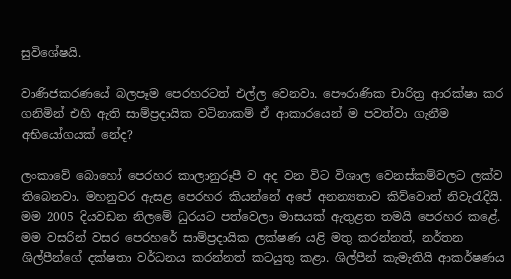සුවිශේෂයි.

වාණිජකරණයේ බලපෑම පෙරහරටත් එල්ල වෙනවා. පෞරාණික චාරිත්‍ර ආරක්ෂා කර ගනිමින් එහි ඇති සාම්ප්‍රදායික වටිනාකම් ඒ ආකාරයෙන් ම පවත්වා ගැනීම අභියෝගයක් නේද?

ලංකාවේ බොහෝ පෙරහර කාලානුරූපී ව අද වන විට විශාල වෙනස්කම්වලට ලක්ව තිබෙනවා. මහනුවර ඇසළ පෙරහර කියන්නේ අපේ අනන්‍යතාව කිව්වොත් නිවැරැදියි. මම 2005 දියවඩන නිලමේ ධුරයට පත්වෙලා මාසයක් ඇතුළත තමයි පෙරහර කළේ. මම වසරින් වසර පෙරහරේ සාම්ප්‍රදායික ලක්ෂණ යළි මතු කරන්නත්, නර්තන ශිල්පීන්ගේ දක්ෂතා වර්ධනය කරන්නත් කටයුතු කළා. ශිල්පීන් කැමැතියි ආකර්ෂණය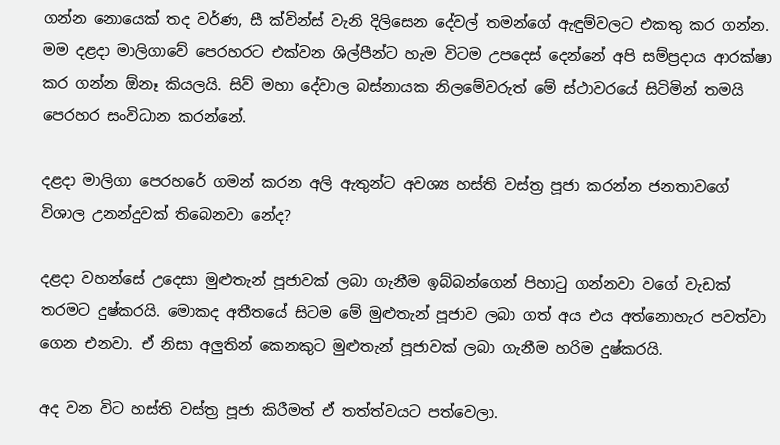ගන්න නොයෙක් තද වර්ණ, සී ක්වින්ස් වැනි දිලිසෙන දේවල් තමන්ගේ ඇඳුම්වලට එකතු කර ගන්න. මම දළදා මාලිගාවේ පෙරහරට එක්වන ශිල්පීන්ට හැම විටම උපදෙස් දෙන්නේ අපි සම්ප්‍රදාය ආරක්ෂා කර ගන්න ඕනෑ කියලයි. සිව් මහා දේවාල බස්නායක නිලමේවරුත් මේ ස්ථාවරයේ සිටිමින් තමයි පෙරහර සංවිධාන කරන්නේ.

දළදා මාලිගා පෙරහරේ ගමන් කරන අලි ඇතුන්ට අවශ්‍ය හස්ති වස්ත්‍ර පූජා කරන්න ජනතාවගේ විශාල උනන්දුවක් තිබෙනවා නේද?

දළදා වහන්සේ උදෙසා මුළුතැන් පූජාවක් ලබා ගැනීම ඉබ්බන්ගෙන් පිහාටු ගන්නවා වගේ වැඩක් තරමට දුෂ්කරයි. මොකද අතීතයේ සිටම මේ මුළුතැන් පූජාව ලබා ගත් අය එය අත්නොහැර පවත්වා ගෙන එනවා. ඒ නිසා අලුතින් කෙනකුට මුළුතැන් පූජාවක් ලබා ගැනීම හරිම දුෂ්කරයි.

අද වන විට හස්ති වස්ත්‍ර පූජා කිරීමත් ඒ තත්ත්වයට පත්වෙලා.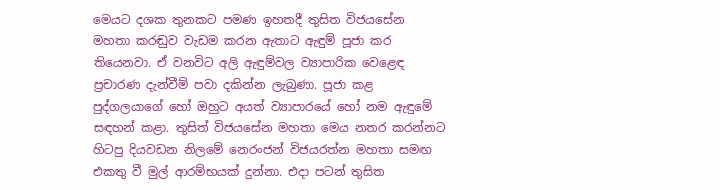මෙයට දශක තුනකට පමණ ඉහතදී තුසිත විජයසේන මහතා කරඬුව වැඩම කරන ඇතාට ඇඳුම් පූජා කර තියෙනවා. ඒ වනවිට අලි ඇඳුම්වල ව්‍යාපාරික වෙළෙඳ ප්‍රචාරණ දැන්වීම් පවා දකින්න ලැබුණා. පූජා කළ පුද්ගලයාගේ හෝ ඔහුට අයත් ව්‍යාපාරයේ හෝ නම ඇඳුමේ සඳහන් කළා. තුසිත් විජයසේන මහතා මෙය නතර කරන්නට හිටපු දියවඩන නිලමේ නෙරංජන් විජයරත්න මහතා සමඟ එකතු වී මුල් ආරම්භයක් දුන්නා. එදා පටන් තුසිත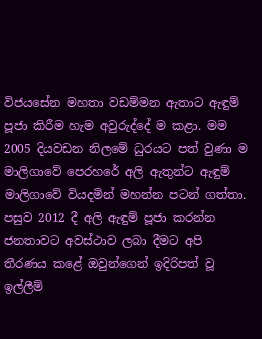විජයසේන මහතා වඩම්මන ඇතාට ඇඳුම් පූජා කිරීම හැම අවුරුද්දේ ම කළා. මම 2005 දියවඩන නිලමේ ධුරයට පත් වුණා ම මාලිගාවේ පෙරහරේ අලි ඇතුන්ට ඇඳුම් මාලිගාවේ වියදමින් මහන්න පටන් ගත්තා. පසුව 2012 දී අලි ඇඳුම් පූජා කරන්න ජනතාවට අවස්ථාව ලබා දීමට අපි තීරණය කළේ ඔවුන්ගෙන් ඉදිරිපත් වූ ඉල්ලීම්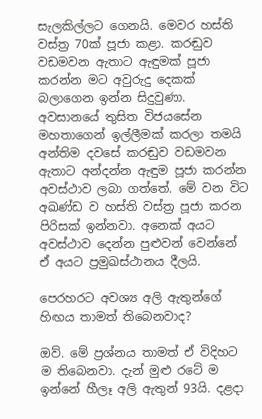සැලකිල්ලට ගෙනයි. මෙවර හස්ති වස්ත්‍ර 70ක් පූජා කළා. කරඬුව වඩමවන ඇතාට ඇඳුමක් පූජා කරන්න මට අවුරුදු දෙකක් බලාගෙන ඉන්න සිදුවුණා. අවසානයේ තුසිත විජයසේන මහතාගෙන් ඉල්ලීමක් කරලා තමයි අන්තිම දවසේ කරඬුව වඩමවන ඇතාට අන්දන්න ඇඳුම පූජා කරන්න අවස්ථාව ලබා ගත්තේ. මේ වන විට අඛණ්ඩ ව හස්ති වස්ත්‍ර පූජා කරන පිරිසක් ඉන්නවා. අනෙක් අයට අවස්ථාව දෙන්න පුළුවන් වෙන්නේ ඒ අයට ප්‍රමුඛස්ථානය දීලයි.

පෙරහරට අවශ්‍ය අලි ඇතුන්ගේ හිඟය තාමත් තිබෙනවාද?

ඔව්. මේ ප්‍රශ්නය තාමත් ඒ විදිහට ම තිබෙනවා. දැන් මුළු රටේ ම ඉන්නේ හීලෑ අලි ඇතුන් 93යි. දළදා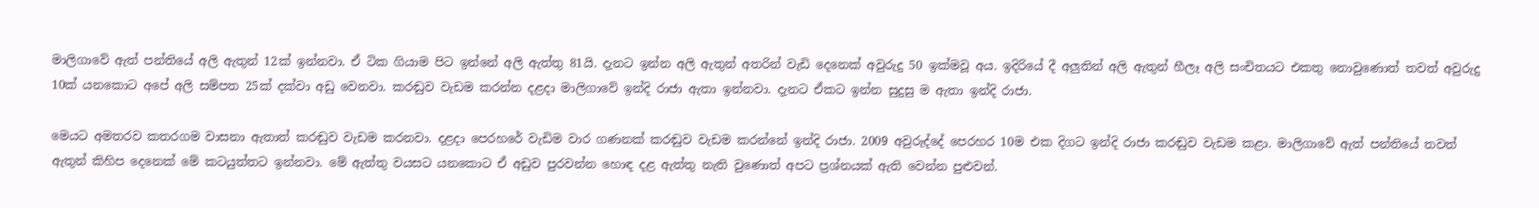මාලිගාවේ ඇත් පන්තියේ අලි ඇතුන් 12ක් ඉන්නවා. ඒ ටික ගියාම පිට ඉන්නේ අලි ඇත්තු 81යි. දැනට ඉන්න අලි ඇතුන් අතරින් වැඩි දෙනෙක් අවුරුදු 50 ඉක්මවූ අය. ඉදිරියේ දී අලුතින් අලි ඇතුන් හීලෑ අලි සංචිතයට එකතු නොවුණොත් තවත් අවුරුදු 10ක් යනකොට අපේ අලි සම්පත 25ක් දක්වා අඩු වෙනවා. කරඬුව වැඩම කරන්න දළදා මාලිගාවේ ඉන්දි රාජා ඇතා ඉන්නවා. දැනට ඒකට ඉන්න සුදුසු ම ඇතා ඉන්දි රාජා.

මෙයට අමතරව කතරගම වාසනා ඇතාත් කරඬුව වැඩම කරනවා. දළදා පෙරහරේ වැඩිම වාර ගණනක් කරඬුව වැඩම කරන්නේ ඉන්දි රාජා. 2009 අවුරුද්දේ පෙරහර 10ම එක දිගට ඉන්දි රාජා කරඬුව වැඩම කළා. මාලිගාවේ ඇත් පන්තියේ තවත් ඇතුන් කිහිප දෙනෙක් මේ කටයුත්තට ඉන්නවා. මේ ඇත්තු වයසට යනකොට ඒ අඩුව පුරවන්න හොඳ දළ ඇත්තු නැති වුණොත් අපට ප්‍රශ්නයක් ඇති වෙන්න පුළුවන්.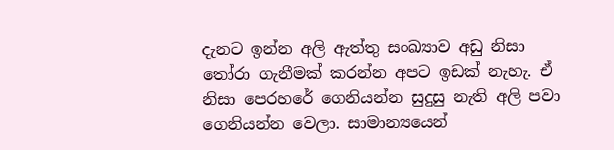දැනට ඉන්න අලි ඇත්තු සංඛ්‍යාව අඩු නිසා තෝරා ගැනීමක් කරන්න අපට ඉඩක් නැහැ. ඒ නිසා පෙරහරේ ගෙනියන්න සුදුසු නැති අලි පවා ගෙනියන්න වෙලා. සාමාන්‍යයෙන්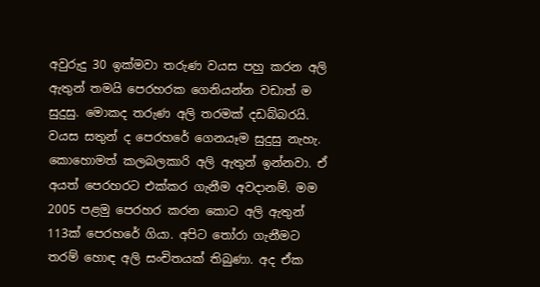අවුරුදු 30 ඉක්මවා තරුණ වයස පහු කරන අලි ඇතුන් තමයි පෙරහරක ගෙනියන්න වඩාත් ම සුදුසු. මොකද තරුණ අලි තරමක් දඩබ්බරයි. වයස සතුන් ද පෙරහරේ ගෙනයෑම සුදුසු නැහැ. කොහොමත් කලබලකාරි අලි ඇතුන් ඉන්නවා. ඒ අයත් පෙරහරට එක්කර ගැනීම අවදානම්. මම 2005 පළමු පෙරහර කරන කොට අලි ඇතුන් 113ක් පෙරහරේ ගියා. අපිට තෝරා ගැනීමට තරම් හොඳ අලි සංචිතයක් තිබුණා. අද ඒක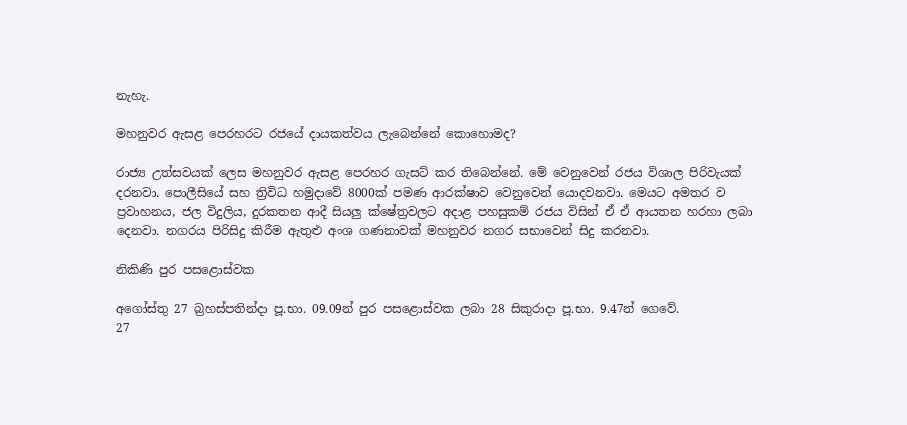නැහැ.

මහනුවර ඇසළ පෙරහරට රජයේ දායකත්වය ලැබෙන්නේ කොහොමද?

රාජ්‍ය උත්සවයක් ලෙස මහනුවර ඇසළ පෙරහර ගැසට් කර තිබෙන්නේ. මේ වෙනුවෙන් රජය විශාල පිරිවැයක් දරනවා. පොලීසියේ සහ ත්‍රිවිධ හමුදාවේ 8000ක් පමණ ආරක්ෂාව වෙනුවෙන් යොදවනවා. මෙයට අමතර ව ප්‍රවාහනය, ජල විදුලිය, දුරකතන ආදී සියලු ක්ෂේත්‍රවලට අදාළ පහසුකම් රජය විසින් ඒ ඒ ආයතන හරහා ලබා දෙනවා. නගරය පිරිසිදු කිරීම ඇතුළු අංශ ගණනාවක් මහනුවර නගර සභාවෙන් සිදු කරනවා.

නිකිණි පුර පසළොස්වක

අගෝස්තු 27 බ්‍රහස්පතින්දා පූ.භා. 09.09න් පුර පසළොස්වක ලබා 28 සිකුරාදා පූ.භා. 9.47න් ගෙවේ.
27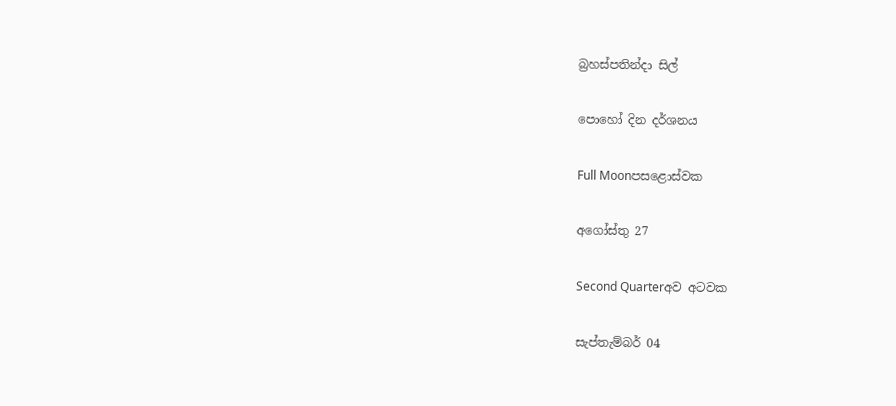බ්‍රහස්පතින්දා සිල්

පොහෝ දින දර්ශනය

Full Moonපසළොස්වක

අගෝස්තු 27

Second Quarterඅව අටවක

සැප්තැම්බර් 04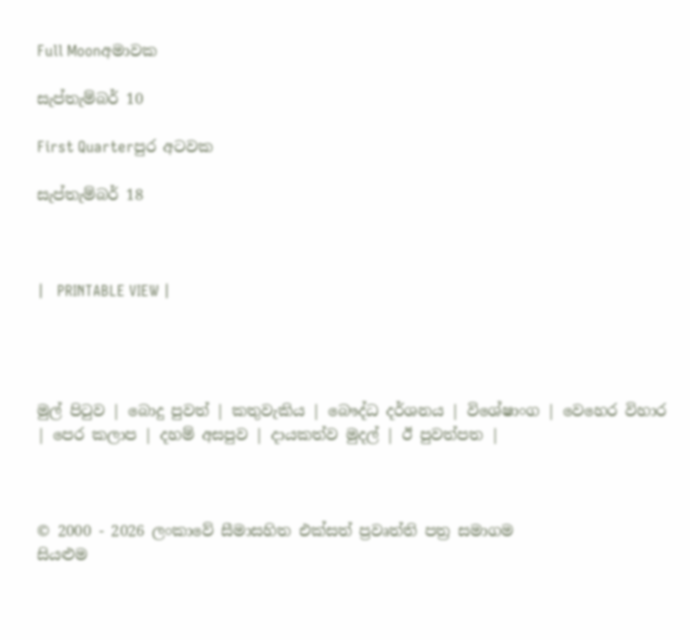Full Moonඅමාවක

සැප්තැම්බර් 10

First Quarterපුර අටවක

සැප්තැම්බර් 18



|   PRINTABLE VIEW |




මුල් පිටුව | බොදු පුවත් | කතුවැකිය | බෞද්ධ දර්ශනය | විශේෂාංග | වෙහෙර විහාර | පෙර කලාප | දහම් අසපුව | දායකත්ව මුදල් | ඊ පුවත්පත |



© 2000 - 2026 ලංකාවේ සීමාසහිත එක්සත් ප්‍රවෘත්ති පත්‍ර සමාගම
සියළුම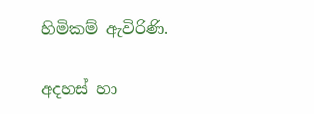හිමිකම් ඇවිරිණි.

අදහස් හා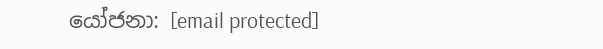යෝජනා: [email protected]